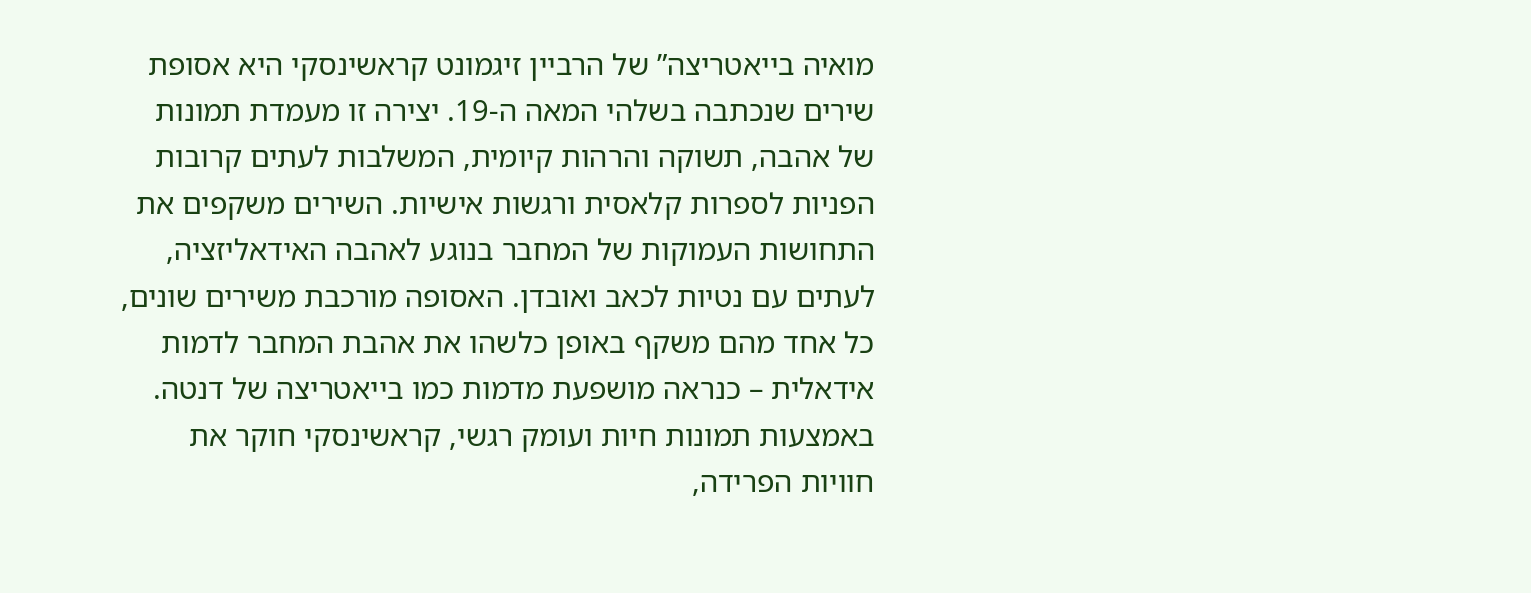מואיה בייאטריצה” של הרביין זיגמונט קראשינסקי היא אסופת שירים שנכתבה בשלהי המאה ה-19. יצירה זו מעמדת תמונות של אהבה, תשוקה והרהות קיומית, המשלבות לעתים קרובות הפניות לספרות קלאסית ורגשות אישיות. השירים משקפים את התחושות העמוקות של המחבר בנוגע לאהבה האידאליזציה, לעתים עם נטיות לכאב ואובדן. האסופה מורכבת משירים שונים, כל אחד מהם משקף באופן כלשהו את אהבת המחבר לדמות אידאלית – כנראה מושפעת מדמות כמו בייאטריצה של דנטה. באמצעות תמונות חיות ועומק רגשי, קראשינסקי חוקר את חוויות הפרידה,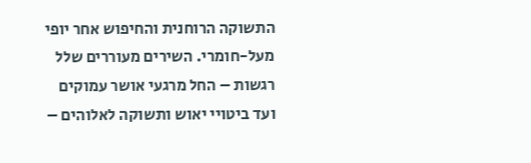התשוקה הרוחנית והחיפוש אחר יופי מעל-חומרי. השירים מעוררים שלל רגשות – החל מרגעי אושר עמוקים ועד ביטויי יאוש ותשוקה לאלוהים –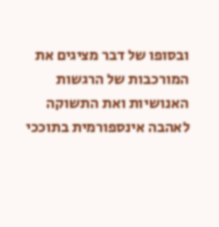ובסופו של דבר מציגים את המורכבות של הרגשות האנושיות ואת התשוקה לאהבה אינספורמית בתוככי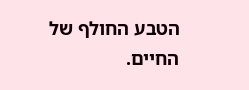הטבע החולף של החיים.